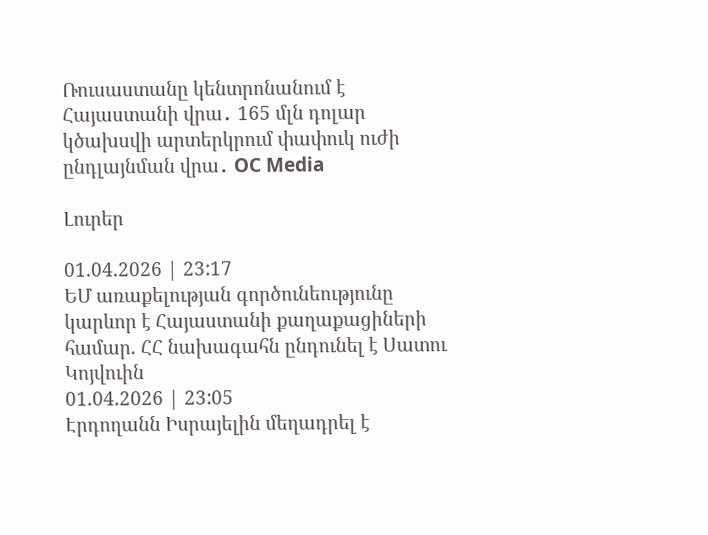Ռուսաստանը կենտրոնանում է Հայաստանի վրա․ 165 մլն դոլար կծախսվի արտերկրում փափուկ ուժի ընդլայնման վրա․ OC Media

Լուրեր

01.04.2026 | 23:17
ԵՄ առաքելության գործունեությունը կարևոր է Հայաստանի քաղաքացիների համար. ՀՀ նախագահն ընդունել է Սատու Կոյվուին
01.04.2026 | 23:05
Էրդողանն Իսրայելին մեղադրել է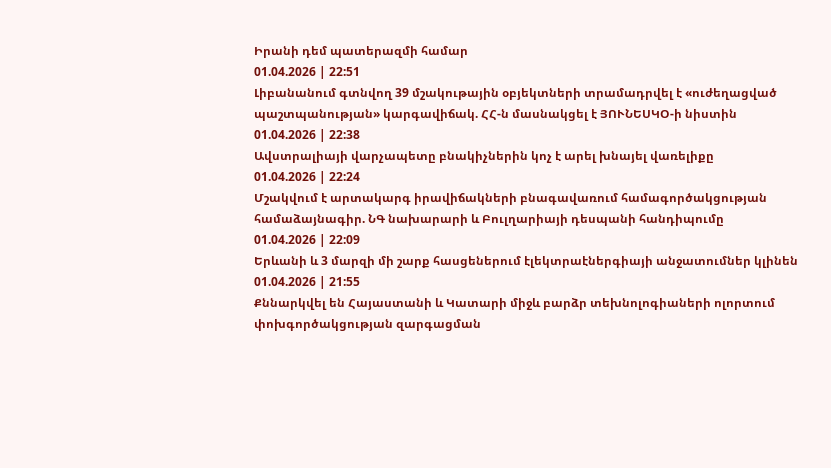Իրանի դեմ պատերազմի համար
01.04.2026 | 22:51
Լիբանանում գտնվող 39 մշակութային օբյեկտների տրամադրվել է «ուժեղացված պաշտպանության» կարգավիճակ. ՀՀ-ն մասնակցել է ՅՈՒՆԵՍԿՕ-ի նիստին
01.04.2026 | 22:38
Ավստրալիայի վարչապետը բնակիչներին կոչ է արել խնայել վառելիքը
01.04.2026 | 22:24
Մշակվում է արտակարգ իրավիճակների բնագավառում համագործակցության համաձայնագիր. ՆԳ նախարարի և Բուլղարիայի դեսպանի հանդիպումը
01.04.2026 | 22:09
Երևանի և 3 մարզի մի շարք հասցեներում էլեկտրաէներգիայի անջատումներ կլինեն
01.04.2026 | 21:55
Քննարկվել են Հայաստանի և Կատարի միջև բարձր տեխնոլոգիաների ոլորտում փոխգործակցության զարգացման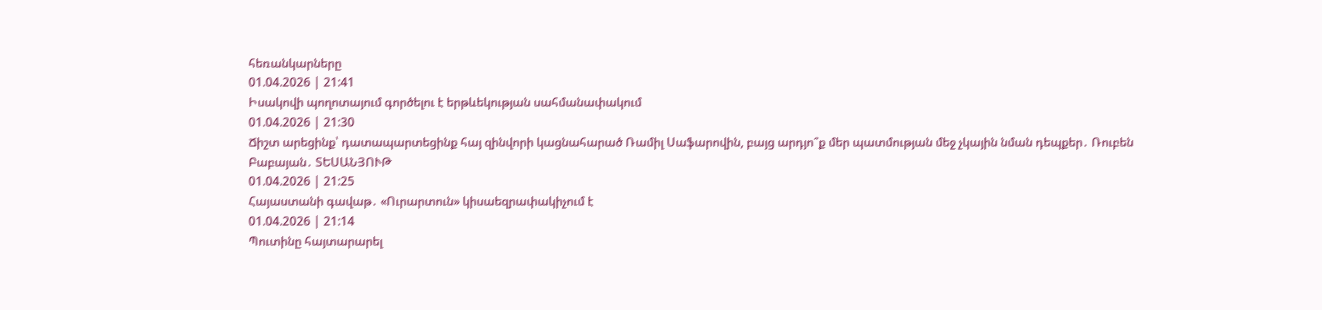հեռանկարները
01.04.2026 | 21:41
Իսակովի պողոտայում գործելու է երթևեկության սահմանափակում
01.04.2026 | 21:30
Ճիշտ արեցինք՝ դատապարտեցինք հայ զինվորի կացնահարած Ռամիլ Սաֆարովին, բայց արդյո՞ք մեր պատմության մեջ չկային նման դեպքեր․ Ռուբեն Բաբայան․ ՏԵՍԱՆՅՈՒԹ
01.04.2026 | 21:25
Հայաստանի գավաթ․ «Ուրարտուն» կիսաեզրափակիչում է
01.04.2026 | 21:14
Պուտինը հայտարարել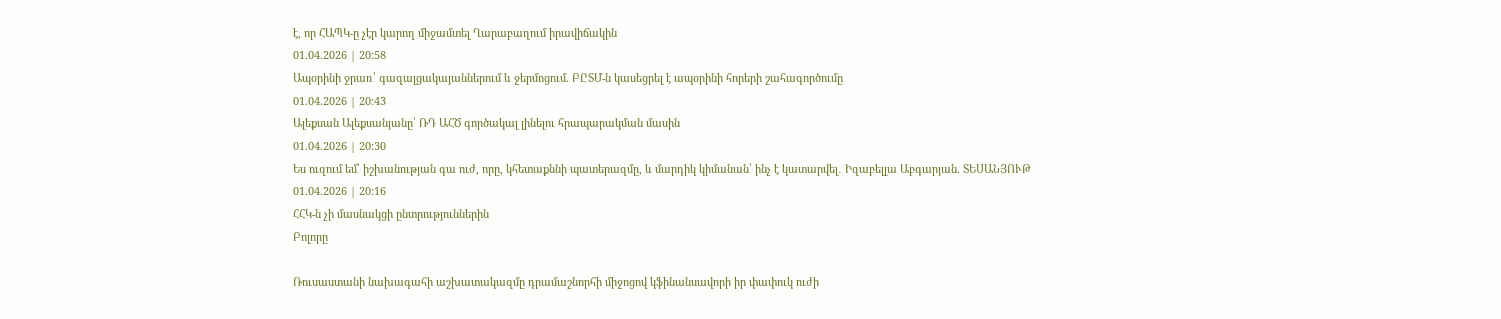է, որ ՀԱՊԿ-ը չէր կարող միջամտել Ղարաբաղում իրավիճակին
01.04.2026 | 20:58
Ապօրինի ջրառ՝ գազալցակայաններում և ջերմոցում. ԲԸՏՄ-ն կասեցրել է ապօրինի հորերի շահագործումը
01.04.2026 | 20:43
Ալեքսան Ալեքսանյանը՝ ՌԴ ԱՀԾ գործակալ լինելու հրապարակման մասին
01.04.2026 | 20:30
Ես ուզում եմ՝ իշխանության գա ուժ, որը, կհետաքննի պատերազմը, և մարդիկ կիմանան՝ ինչ է կատարվել․ Իզաբելլա Աբգարյան. ՏԵՍԱՆՅՈՒԹ
01.04.2026 | 20:16
ՀՀԿ-ն չի մասնակցի ընտրություններին
Բոլորը

Ռուսաստանի նախագահի աշխատակազմը դրամաշնորհի միջոցով կֆինանսավորի իր փափուկ ուժի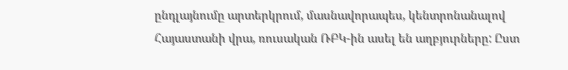ընդլայնումը արտերկրում, մասնավորապես, կենտրոնանալով Հայաստանի վրա, ռուսական ՌԲԿ-ին ասել են աղբյուրները: Ըստ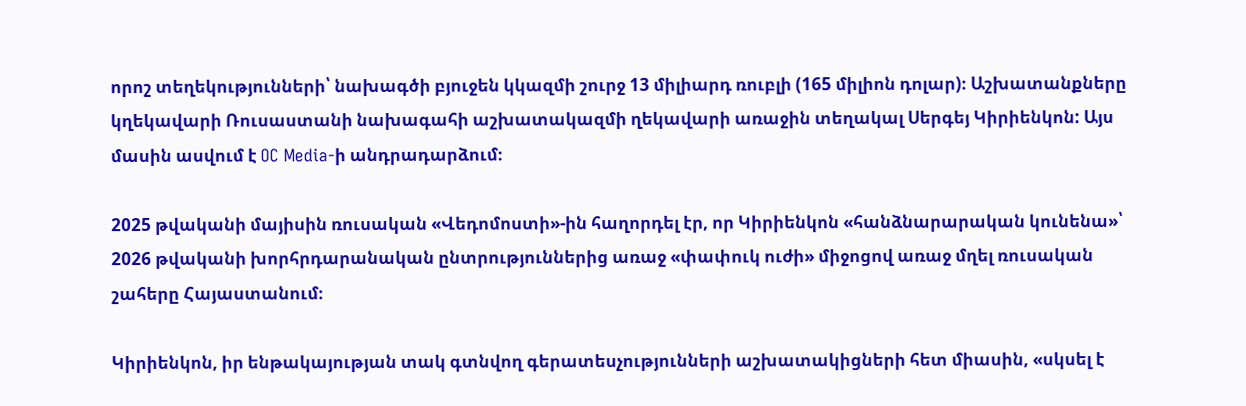որոշ տեղեկությունների՝ նախագծի բյուջեն կկազմի շուրջ 13 միլիարդ ռուբլի (165 միլիոն դոլար)։ Աշխատանքները կղեկավարի Ռուսաստանի նախագահի աշխատակազմի ղեկավարի առաջին տեղակալ Սերգեյ Կիրիենկոն: Այս մասին ասվում է OC Media-ի անդրադարձում։

2025 թվականի մայիսին ռուսական «Վեդոմոստի»-ին հաղորդել էր, որ Կիրիենկոն «հանձնարարական կունենա»՝ 2026 թվականի խորհրդարանական ընտրություններից առաջ «փափուկ ուժի» միջոցով առաջ մղել ռուսական շահերը Հայաստանում։

Կիրիենկոն, իր ենթակայության տակ գտնվող գերատեսչությունների աշխատակիցների հետ միասին, «սկսել է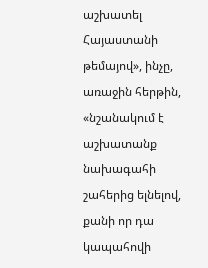աշխատել Հայաստանի թեմայով», ինչը, առաջին հերթին, «նշանակում է աշխատանք նախագահի շահերից ելնելով, քանի որ դա կապահովի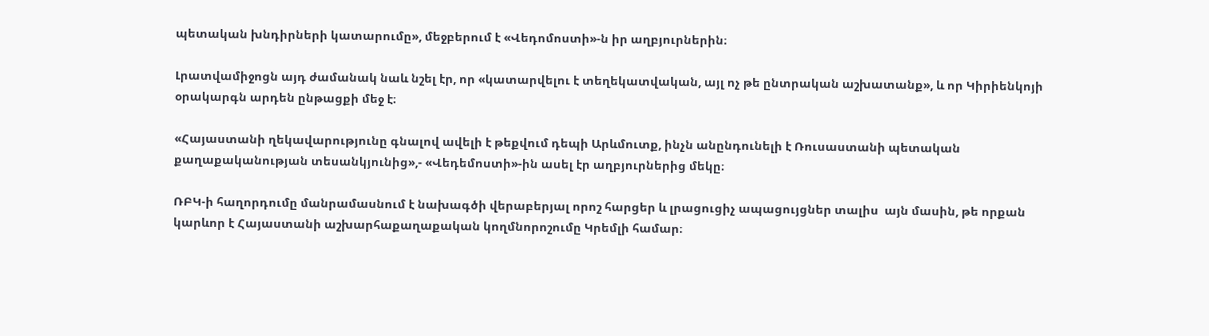պետական խնդիրների կատարումը», մեջբերում է «Վեդոմոստի»-ն իր աղբյուրներին։

Լրատվամիջոցն այդ ժամանակ նաև նշել էր, որ «կատարվելու է տեղեկատվական, այլ ոչ թե ընտրական աշխատանք», և որ Կիրիենկոյի օրակարգն արդեն ընթացքի մեջ է։

«Հայաստանի ղեկավարությունը գնալով ավելի է թեքվում դեպի Արևմուտք, ինչն անընդունելի է Ռուսաստանի պետական քաղաքականության տեսանկյունից»,- «Վեդեմոստի»-ին ասել էր աղբյուրներից մեկը։

ՌԲԿ-ի հաղորդումը մանրամասնում է նախագծի վերաբերյալ որոշ հարցեր և լրացուցիչ ապացույցներ տալիս  այն մասին, թե որքան կարևոր է Հայաստանի աշխարհաքաղաքական կողմնորոշումը Կրեմլի համար։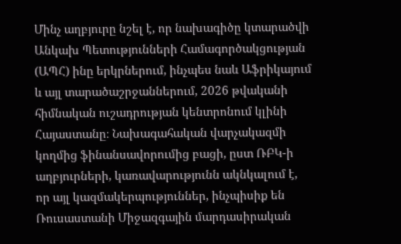Մինչ աղբյուրը նշել է, որ նախագիծը կտարածվի Անկախ Պետությունների Համագործակցության (ԱՊՀ) ինը երկրներում, ինչպես նաև Աֆրիկայում և այլ տարածաշրջաններում, 2026 թվականի հիմնական ուշադրության կենտրոնում կլինի Հայաստանը։ Նախագահական վարչակազմի կողմից ֆինանսավորումից բացի, ըստ ՌԲԿ-ի աղբյուրների, կառավարությունն ակնկալում է, որ այլ կազմակերպություններ, ինչպիսիք են Ռուսաստանի Միջազգային մարդասիրական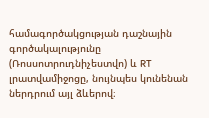համագործակցության դաշնային գործակալությունը (Ռոսսոտրուդնիչեստվո) և RT լրատվամիջոցը, նույնպես կունենան ներդրում այլ ձևերով։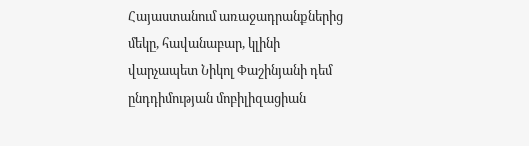Հայաստանում առաջադրանքներից մեկը, հավանաբար, կլինի վարչապետ Նիկոլ Փաշինյանի դեմ ընդդիմության մոբիլիզացիան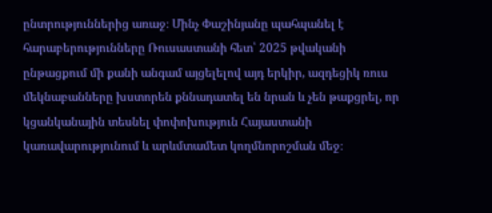ընտրություններից առաջ։ Մինչ Փաշինյանը պահպանել է հարաբերությունները Ռուսաստանի հետ՝ 2025 թվականի ընթացքում մի քանի անգամ այցելելով այդ երկիր, ազդեցիկ ռուս մեկնաբանները խստորեն քննադատել են նրան և չեն թաքցրել, որ կցանկանային տեսնել փոփոխություն Հայաստանի կառավարությունում և արևմտամետ կողմնորոշման մեջ։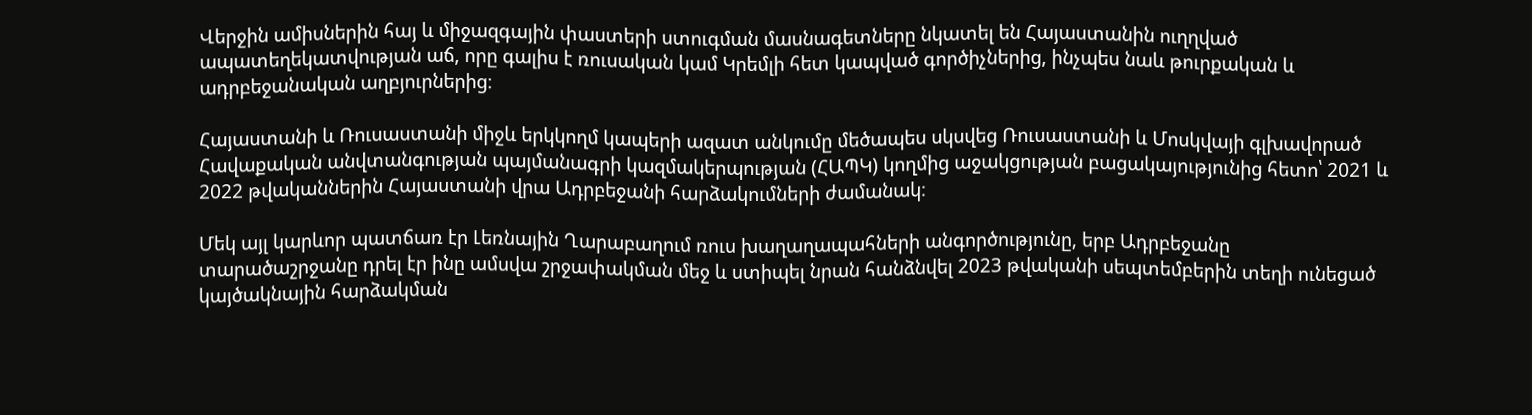Վերջին ամիսներին հայ և միջազգային փաստերի ստուգման մասնագետները նկատել են Հայաստանին ուղղված ապատեղեկատվության աճ, որը գալիս է ռուսական կամ Կրեմլի հետ կապված գործիչներից, ինչպես նաև թուրքական և ադրբեջանական աղբյուրներից։

Հայաստանի և Ռուսաստանի միջև երկկողմ կապերի ազատ անկումը մեծապես սկսվեց Ռուսաստանի և Մոսկվայի գլխավորած Հավաքական անվտանգության պայմանագրի կազմակերպության (ՀԱՊԿ) կողմից աջակցության բացակայությունից հետո՝ 2021 և 2022 թվականներին Հայաստանի վրա Ադրբեջանի հարձակումների ժամանակ։

Մեկ այլ կարևոր պատճառ էր Լեռնային Ղարաբաղում ռուս խաղաղապահների անգործությունը, երբ Ադրբեջանը տարածաշրջանը դրել էր ինը ամսվա շրջափակման մեջ և ստիպել նրան հանձնվել 2023 թվականի սեպտեմբերին տեղի ունեցած կայծակնային հարձակման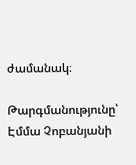ժամանակ։

Թարգմանությունը՝ Էմմա Չոբանյանի